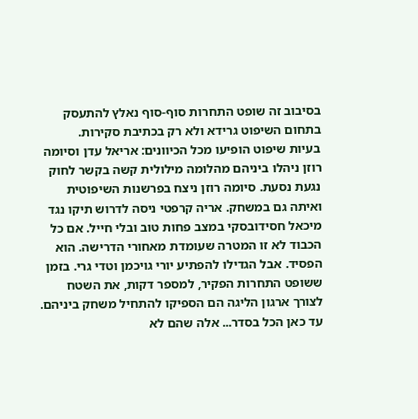בסיבוב זה שופט התחרות סוף-סוף נאלץ להתעסק בתחום השיפוט גרידא ולא רק בכתיבת סקירות.
בעיות שיפוט הופיעו מכל הכיוונים: אריאל עדן וסיומה רוזן ניהלו ביניהם מהלומה מילולית קשה בקשר לחוק נגעת נסעת. סיומה רוזן ניצח בפרשנות השיפוטית ואיתה גם במשחק. אריה קרפטי ניסה לדרוש תיקו נגד מיכאל חסידובסקי במצב פחות טוב ובלי חייל. אם כל הכבוד לא זו המטרה שעומדת מאחורי הדרישה. הוא הפסיד. אבל הגדילו להפתיע יורי גויכמן וטדי גרי. בזמן ששופט התחרות הפקיר, למספר דקות, את השטח לצורך ארגון הליגה הם הספיקו להתחיל משחק ביניהם. עד כאן הכל בסדר... אלה שהם לא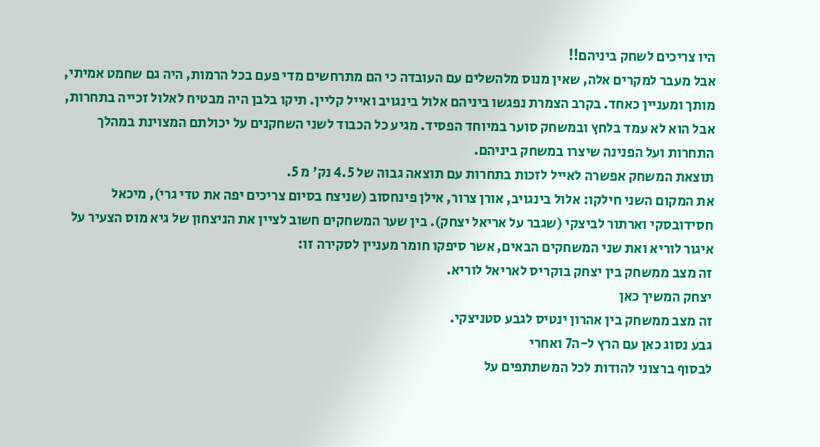היו צריכים לשחק ביניהם!!
אבל מעבר למקרים אלה, שאין מנוס מלהשלים עם העובדה כי הם מתרחשים מדי פעם בכל הרמות, היה גם שחמט אמיתי, מותך ומעניין כאחד. בקרב הצמרת נפגשו ביניהם אלול בינגויב ואייל קליין. תיקו בלבן היה מבטיח לאלול זכייה בתחרות, אבל הוא לא עמד בלחץ ובמשחק סוער במיוחד הפסיד. מגיע כל הכבוד לשני השחקנים על יכולתם המצוינת במהלך התחרות ועל הפנינה שיצרו במשחק ביניהם.
תוצאת המשחק אפשרה לאייל לזכות בתחרות עם תוצאה גבוה של 4.5 נק' מ 5.
את המקום השני חילקו: אלול בינגויב, אורן צרור, אילן פינחסוב (שניצח בסיום צריכים יפה את טדי גרי), מיכאל חסידובסקי וארתור לביצקי (שגבר על אריאל יצחק). בין שער המשחקים חשוב לציין את הניצחון של גיא מוס הצעיר על איגור לוריא ואת שני המשחקים הבאים, אשר סיפקו חומר מעניין לסקירה זו:
זה מצב ממשחק בין יצחק בוקריס לאריאל לוריא.
יצחק המשיך כאן
זה מצב ממשחק בין אהרון ינטיס לגבע סטניצקי.
גבע נסוג כאן עם הרץ ל-ה7 ואחרי
לבסוף ברצוני להודות לכל המשתתפים על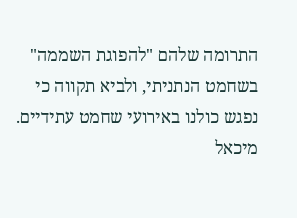התרומה שלהם "להפוגת השממה" בשחמט הנתניתי, ולביא תקווה כי נפגש כולנו באירועי שחמט עתידיים.
מיכאל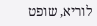לוריא, שופט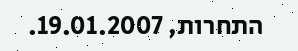התחרות, 19.01.2007.